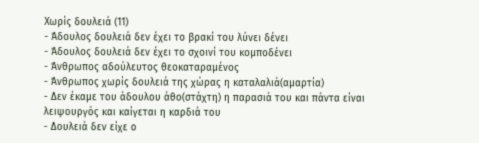Χωρίς δουλειά (11)
- Άδουλος δουλειά δεν έχει το βρακί του λύνει δένει
- Άδουλος δουλειά δεν έχει το σχοινί του κομποδένει
- Άνθρωπος αδούλευτος θεοκαταραμένος
- Άνθρωπος χωρίς δουλειά της χώρας η καταλαλιά(αμαρτία)
- Δεν έκαμε του άδουλου άθο(στάχτη) η παρασιά του και πάντα είναι λειψουργός και καίγεται η καρδιά του
- Δουλειά δεν είχε ο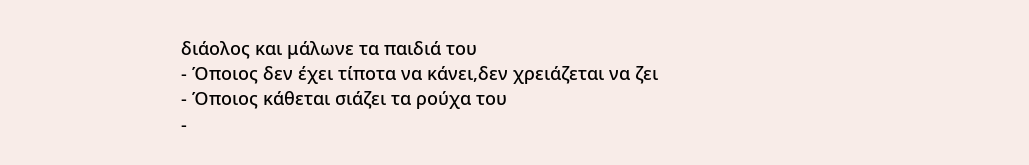διάολος και μάλωνε τα παιδιά του
- Όποιος δεν έχει τίποτα να κάνει,δεν χρειάζεται να ζει
- Όποιος κάθεται σιάζει τα ρούχα του
-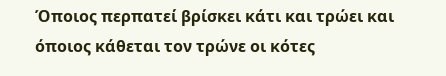Όποιος περπατεί βρίσκει κάτι και τρώει και όποιος κάθεται τον τρώνε οι κότες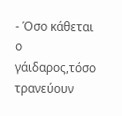- Όσο κάθεται ο γάιδαρος,τόσο τρανεύουν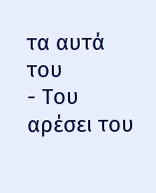τα αυτά του
- Του αρέσει του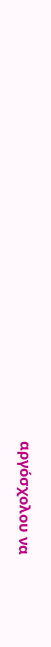αργόσχολου να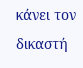κάνει τον δικαστή